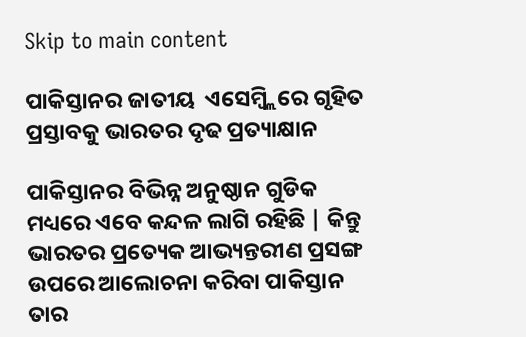Skip to main content

ପାକିସ୍ତାନର ଜାତୀୟ  ଏସେମ୍ବ୍ଲିରେ ଗୃହିତ ପ୍ରସ୍ତାବକୁ ଭାରତର ଦୃଢ ପ୍ରତ୍ୟାକ୍ଷାନ

ପାକିସ୍ତାନର ବିଭିନ୍ନ ଅନୁଷ୍ଠାନ ଗୁଡିକ ମଧ୍ୟରେ ଏବେ କନ୍ଦଳ ଲାଗି ରହିଛି | କିନ୍ତୁ ଭାରତର ପ୍ରତ୍ୟେକ ଆଭ୍ୟନ୍ତରୀଣ ପ୍ରସଙ୍ଗ ଉପରେ ଆଲୋଚନା କରିବା ପାକିସ୍ତାନ ତାର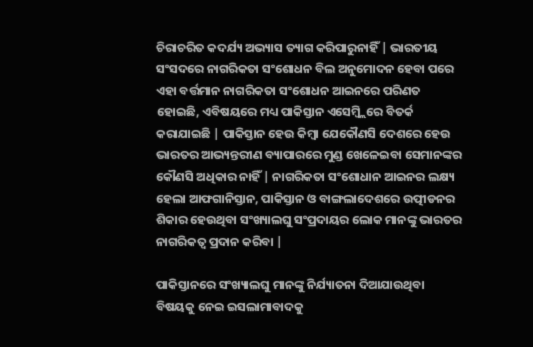ଚିରାଚରିତ କଦର୍ଯ୍ୟ ଅଭ୍ୟାସ ତ୍ୟାଗ କରିପାରୁନାହିଁ | ଭାରତୀୟ ସଂସଦରେ ନାଗରିକତା ସଂଶୋଧନ ବିଲ ଅନୁମୋଦନ ହେବା ପରେ ଏହା ବର୍ତ୍ତମାନ ନାଗରିକତା ସଂଶୋଧନ ଆଇନରେ ପରିଣତ ହୋଇଛି, ଏବିଷୟରେ ମଧ୍ୟ ପାକିସ୍ତାନ ଏସେମ୍ବ୍ଲିରେ ବିତର୍କ କରାଯାଇଛି | ପାକିସ୍ତାନ ହେଉ କିମ୍ବା ଯେକୌଣସି ଦେଶରେ ହେଉ ଭାରତର ଆଭ୍ୟନ୍ତରୀଣ ବ୍ୟାପାରରେ ମୁଣ୍ଡ ଖେଳେଇବା ସେମାନଙ୍କର କୌଣସି ଅଧିକାର ନାହିଁ | ନାଗରିକତା ସଂଶୋଧାନ ଆଇନର ଲକ୍ଷ୍ୟ ହେଲା ଆଫଗାନିସ୍ତାନ, ପାକିସ୍ତାନ ଓ ବାଙ୍ଗଲାଦେଶରେ ଉତ୍ପୀଡନର ଶିକାର ହେଉଥିବା ସଂଖ୍ୟାଲଘୁ ସଂପ୍ରଦାୟର ଲୋକ ମାନଙ୍କୁ ଭାରତର ନାଗରିକତ୍ଵ ପ୍ରଦାନ କରିବା |

ପାକିସ୍ତାନରେ ସଂଖ୍ୟାଲଘୁ ମାନଙ୍କୁ ନିର୍ଯ୍ୟାତନା ଦିଆଯାଉଥିବା ବିଷୟକୁ ନେଇ ଇସଲାମାବାଦକୁ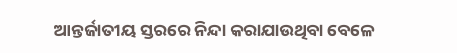ଆନ୍ତର୍ଜାତୀୟ ସ୍ତରରେ ନିନ୍ଦା କରାଯାଉଥିବା ବେଳେ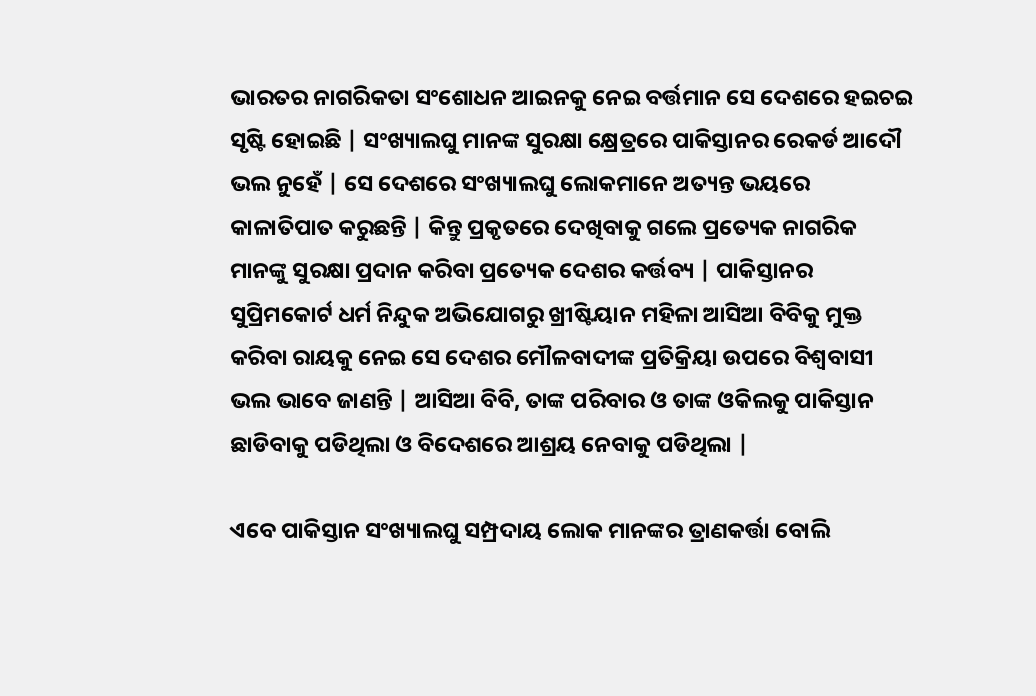ଭାରତର ନାଗରିକତା ସଂଶୋଧନ ଆଇନକୁ ନେଇ ବର୍ତ୍ତମାନ ସେ ଦେଶରେ ହଇଚଇ ସୃଷ୍ଟି ହୋଇଛି | ସଂଖ୍ୟାଲଘୁ ମାନଙ୍କ ସୁରକ୍ଷା କ୍ଷ୍ରେତ୍ରରେ ପାକିସ୍ତାନର ରେକର୍ଡ ଆଦୌ ଭଲ ନୁହେଁ | ସେ ଦେଶରେ ସଂଖ୍ୟାଲଘୁ ଲୋକମାନେ ଅତ୍ୟନ୍ତ ଭୟରେ କାଳାତିପାତ କରୁଛନ୍ତି | କିନ୍ତୁ ପ୍ରକୃତରେ ଦେଖିବାକୁ ଗଲେ ପ୍ରତ୍ୟେକ ନାଗରିକ ମାନଙ୍କୁ ସୁରକ୍ଷା ପ୍ରଦାନ କରିବା ପ୍ରତ୍ୟେକ ଦେଶର କର୍ତ୍ତବ୍ୟ | ପାକିସ୍ତାନର ସୁପ୍ରିମକୋର୍ଟ ଧର୍ମ ନିନ୍ଦୁକ ଅଭିଯୋଗରୁ ଖ୍ରୀଷ୍ଟିୟାନ ମହିଳା ଆସିଆ ବିବିକୁ ମୁକ୍ତ କରିବା ରାୟକୁ ନେଇ ସେ ଦେଶର ମୌଳବାଦୀଙ୍କ ପ୍ରତିକ୍ରିୟା ଉପରେ ବିଶ୍ଵବାସୀ ଭଲ ଭାବେ ଜାଣନ୍ତି | ଆସିଆ ବିବି, ତାଙ୍କ ପରିବାର ଓ ତାଙ୍କ ଓକିଲକୁ ପାକିସ୍ତାନ ଛାଡିବାକୁ ପଡିଥିଲା ଓ ବିଦେଶରେ ଆଶ୍ରୟ ନେବାକୁ ପଡିଥିଲା |

ଏବେ ପାକିସ୍ତାନ ସଂଖ୍ୟାଲଘୁ ସମ୍ପ୍ରଦାୟ ଲୋକ ମାନଙ୍କର ତ୍ରାଣକର୍ତ୍ତା ବୋଲି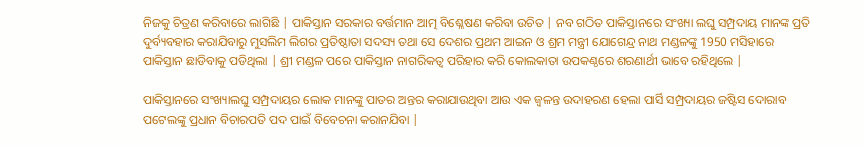ନିଜକୁ ଚିତ୍ରଣ କରିବାରେ ଲାଗିଛି | ପାକିସ୍ତାନ ସରକାର ବର୍ତ୍ତମାନ ଆତ୍ମ ବିଶ୍ଳେଷଣ କରିବା ଉଚିତ | ନବ ଗଠିତ ପାକିସ୍ତାନରେ ସଂଖ୍ୟା ଲଘୁ ସମ୍ପ୍ରଦାୟ ମାନଙ୍କ ପ୍ରତି ଦୁର୍ବ୍ୟବହାର କରାଯିବାରୁ ମୁସଲିମ ଲିଗର ପ୍ରତିଷ୍ଠାତା ସଦସ୍ୟ ତଥା ସେ ଦେଶର ପ୍ରଥମ ଆଇନ ଓ ଶ୍ରମ ମନ୍ତ୍ରୀ ଯୋଗେନ୍ଦ୍ର ନାଥ ମଣ୍ଡଳଙ୍କୁ 1950 ମସିହାରେ ପାକିସ୍ତାନ ଛାଡିବାକୁ ପଡିଥିଲା | ଶ୍ରୀ ମଣ୍ଡଳ ପରେ ପାକିସ୍ତାନ ନାଗରିକତ୍ଵ ପରିହାର କରି କୋଲକାତା ଉପକଣ୍ଠରେ ଶରଣାର୍ଥୀ ଭାବେ ରହିଥିଲେ |

ପାକିସ୍ତାନରେ ସଂଖ୍ୟାଲଘୁ ସମ୍ପ୍ରଦାୟର ଲୋକ ମାନଙ୍କୁ ପାତର ଅନ୍ତର କରାଯାଉଥିବା ଆଉ ଏକ ଜ୍ଵଳନ୍ତ ଉଦାହରଣ ହେଲା ପାର୍ସି ସମ୍ପ୍ରଦାୟର ଜଷ୍ଟିସ ଦୋରାବ ପଟେଲଙ୍କୁ ପ୍ରଧାନ ବିଚାରପତି ପଦ ପାଇଁ ବିବେଚନା କରାନଯିବା |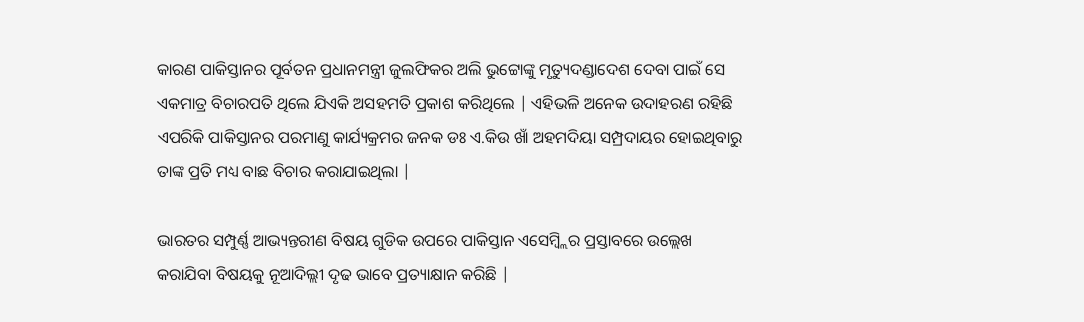କାରଣ ପାକିସ୍ତାନର ପୂର୍ବତନ ପ୍ରଧାନମନ୍ତ୍ରୀ ଜୁଲଫିକର ଅଲି ଭୁଟ୍ଟୋଙ୍କୁ ମୃତ୍ୟୁଦଣ୍ଡାଦେଶ ଦେବା ପାଇଁ ସେ ଏକମାତ୍ର ବିଚାରପତି ଥିଲେ ଯିଏକି ଅସହମତି ପ୍ରକାଶ କରିଥିଲେ | ଏହିଭଳି ଅନେକ ଉଦାହରଣ ରହିଛି ଏପରିକି ପାକିସ୍ତାନର ପରମାଣୁ କାର୍ଯ୍ୟକ୍ରମର ଜନକ ଡଃ ଏ.କିଉ ଖାଁ ଅହମଦିୟା ସମ୍ପ୍ରଦାୟର ହୋଇଥିବାରୁ ତାଙ୍କ ପ୍ରତି ମଧ୍ୟ ବାଛ ବିଚାର କରାଯାଇଥିଲା |

ଭାରତର ସମ୍ପୁର୍ଣ୍ଣ ଆଭ୍ୟନ୍ତରୀଣ ବିଷୟ ଗୁଡିକ ଉପରେ ପାକିସ୍ତାନ ଏସେମ୍ବ୍ଲିର ପ୍ରସ୍ତାବରେ ଉଲ୍ଲେଖ କରାଯିବା ବିଷୟକୁ ନୂଆଦିଲ୍ଲୀ ଦୃଢ ଭାବେ ପ୍ରତ୍ୟାକ୍ଷାନ କରିଛି |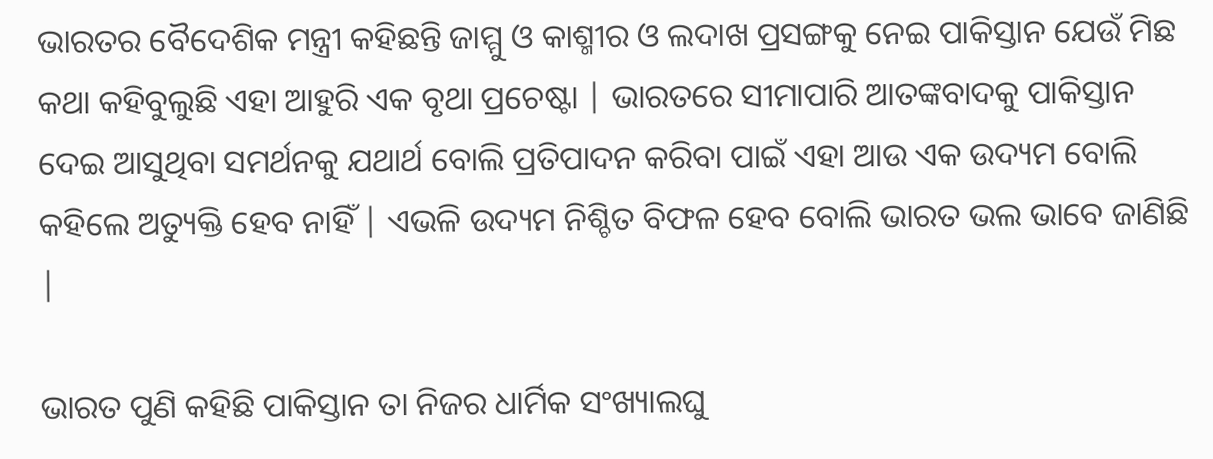ଭାରତର ବୈଦେଶିକ ମନ୍ତ୍ରୀ କହିଛନ୍ତି ଜାମ୍ମୁ ଓ କାଶ୍ମୀର ଓ ଲଦାଖ ପ୍ରସଙ୍ଗକୁ ନେଇ ପାକିସ୍ତାନ ଯେଉଁ ମିଛ କଥା କହିବୁଲୁଛି ଏହା ଆହୁରି ଏକ ବୃଥା ପ୍ରଚେଷ୍ଟା | ଭାରତରେ ସୀମାପାରି ଆତଙ୍କବାଦକୁ ପାକିସ୍ତାନ ଦେଇ ଆସୁଥିବା ସମର୍ଥନକୁ ଯଥାର୍ଥ ବୋଲି ପ୍ରତିପାଦନ କରିବା ପାଇଁ ଏହା ଆଉ ଏକ ଉଦ୍ୟମ ବୋଲି କହିଲେ ଅତ୍ୟୁକ୍ତି ହେବ ନାହିଁ | ଏଭଳି ଉଦ୍ୟମ ନିଶ୍ଚିତ ବିଫଳ ହେବ ବୋଲି ଭାରତ ଭଲ ଭାବେ ଜାଣିଛି |

ଭାରତ ପୁଣି କହିଛି ପାକିସ୍ତାନ ତା ନିଜର ଧାର୍ମିକ ସଂଖ୍ୟାଲଘୁ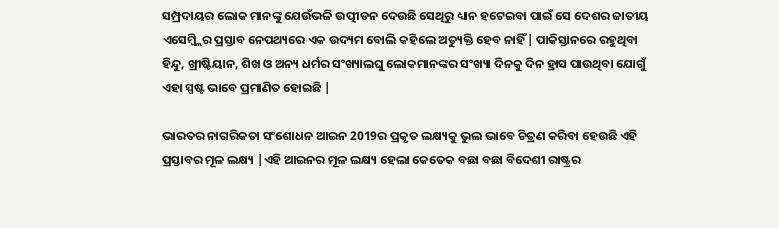ସମ୍ପ୍ରଦାୟର ଲୋକ ମାନଙ୍କୁ ଯେଉଁଭଳି ଉତ୍ପୀଡନ ଦେଉଛି ସେଥିରୁ ଧ୍ୟାନ ହଟେଇବା ପାଇଁ ସେ ଦେଶର ଜାତୀୟ ଏସେମ୍ବ୍ଲିର ପ୍ରସ୍ତାବ ନେପଥ୍ୟରେ ଏକ ଉଦ୍ୟମ ବୋଲି କହିଲେ ଅତ୍ୟୁକ୍ତି ହେବ ନାହିଁ| ପାକିସ୍ତାନରେ ରହୁଥିବା ହିନ୍ଦୁ, ଖ୍ରୀଷ୍ଟିୟାନ, ଶିଖ ଓ ଅନ୍ୟ ଧର୍ମର ସଂଖ୍ୟାଲଘୁ ଲୋକମାନଙ୍କର ସଂଖ୍ୟା ଦିନକୁ ଦିନ ହ୍ରାସ ପାଉଥିବା ଯୋଗୁଁ ଏହା ସ୍ପଷ୍ଟ ଭାବେ ପ୍ରମାଣିତ ହୋଇଛି |

ଭାରତର ନାଗରିକତା ସଂଶୋଧନ ଆଇନ 2019ର ପ୍ରକୃତ ଲକ୍ଷ୍ୟକୁ ଭୁଲ ଭାବେ ଚିତ୍ରଣ କରିବା ହେଉଛି ଏହି ପ୍ରସ୍ତାବର ମୂଳ ଲକ୍ଷ୍ୟ |ଏହି ଆଇନର ମୂଳ ଲକ୍ଷ୍ୟ ହେଲା କେତେକ ବଛା ବଛା ବିଦେଶୀ ରାଷ୍ଟ୍ରର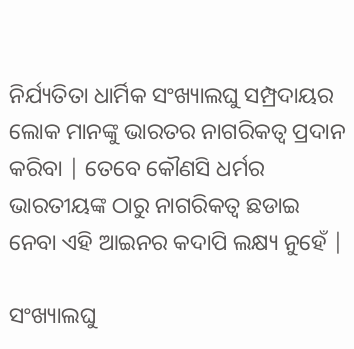ନିର୍ଯ୍ୟତିତା ଧାର୍ମିକ ସଂଖ୍ୟାଲଘୁ ସମ୍ପ୍ରଦାୟର ଲୋକ ମାନଙ୍କୁ ଭାରତର ନାଗରିକତ୍ଵ ପ୍ରଦାନ କରିବା | ତେବେ କୌଣସି ଧର୍ମର ଭାରତୀୟଙ୍କ ଠାରୁ ନାଗରିକତ୍ଵ ଛଡାଇ ନେବା ଏହି ଆଇନର କଦାପି ଲକ୍ଷ୍ୟ ନୁହେଁ |

ସଂଖ୍ୟାଲଘୁ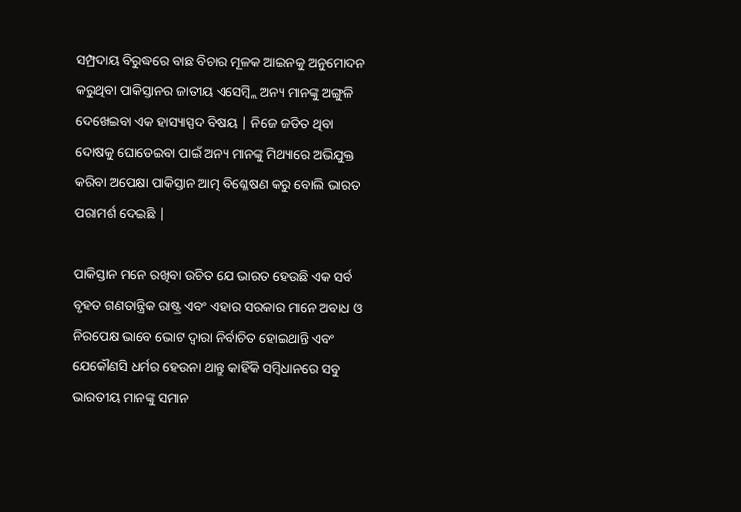ସମ୍ପ୍ରଦାୟ ବିରୁଦ୍ଧରେ ବାଛ ବିଚାର ମୂଳକ ଆଇନକୁ ଅନୁମୋଦନ କରୁଥିବା ପାକିସ୍ତାନର ଜାତୀୟ ଏସେମ୍ବ୍ଲି ଅନ୍ୟ ମାନଙ୍କୁ ଅଙ୍ଗୁଳି ଦେଖେଇବା ଏକ ହାସ୍ୟାସ୍ପଦ ବିଷୟ | ନିଜେ ଜଡିତ ଥିବା ଦୋଷକୁ ଘୋଡେଇବା ପାଇଁ ଅନ୍ୟ ମାନଙ୍କୁ ମିଥ୍ୟାରେ ଅଭିଯୁକ୍ତ କରିବା ଅପେକ୍ଷା ପାକିସ୍ତାନ ଆତ୍ମ ବିଶ୍ଳେଷଣ କରୁ ବୋଲି ଭାରତ ପରାମର୍ଶ ଦେଇଛି |

ପାକିସ୍ତାନ ମନେ ରଖିବା ଉଚିତ ଯେ ଭାରତ ହେଉଛି ଏକ ସର୍ବ ବୃହତ ଗଣତାନ୍ତ୍ରିକ ରାଷ୍ଟ୍ର ଏବଂ ଏହାର ସରକାର ମାନେ ଅବାଧ ଓ ନିରପେକ୍ଷ ଭାବେ ଭୋଟ ଦ୍ଵାରା ନିର୍ବାଚିତ ହୋଇଥାନ୍ତି ଏବଂ ଯେକୌଣସି ଧର୍ମର ହେଉନା ଥାନ୍ତୁ କାହିଁକି ସମ୍ବିଧାନରେ ସବୁ ଭାରତୀୟ ମାନଙ୍କୁ ସମାନ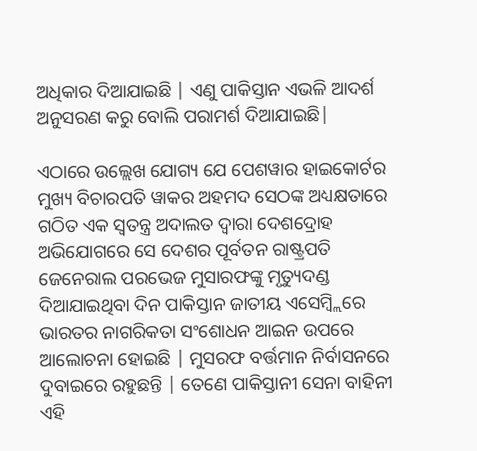ଅଧିକାର ଦିଆଯାଇଛି | ଏଣୁ ପାକିସ୍ତାନ ଏଭଳି ଆଦର୍ଶ ଅନୁସରଣ କରୁ ବୋଲି ପରାମର୍ଶ ଦିଆଯାଇଛି|

ଏଠାରେ ଉଲ୍ଲେଖ ଯୋଗ୍ୟ ଯେ ପେଶୱାର ହାଇକୋର୍ଟର ମୁଖ୍ୟ ବିଚାରପତି ୱାକର ଅହମଦ ସେଠଙ୍କ ଅଧ୍ୟକ୍ଷତାରେ ଗଠିତ ଏକ ସ୍ଵତନ୍ତ୍ର ଅଦାଲତ ଦ୍ଵାରା ଦେଶଦ୍ରୋହ ଅଭିଯୋଗରେ ସେ ଦେଶର ପୂର୍ବତନ ରାଷ୍ଟ୍ରପତି ଜେନେରାଲ ପରଭେଜ ମୁସାରଫଙ୍କୁ ମୃତ୍ୟୁଦଣ୍ଡ ଦିଆଯାଇଥିବା ଦିନ ପାକିସ୍ତାନ ଜାତୀୟ ଏସେମ୍ବ୍ଲିରେ ଭାରତର ନାଗରିକତା ସଂଶୋଧନ ଆଇନ ଉପରେ ଆଲୋଚନା ହୋଇଛି | ମୁସରଫ ବର୍ତ୍ତମାନ ନିର୍ବାସନରେ ଦୁବାଇରେ ରହୁଛନ୍ତି | ତେଣେ ପାକିସ୍ତାନୀ ସେନା ବାହିନୀ ଏହି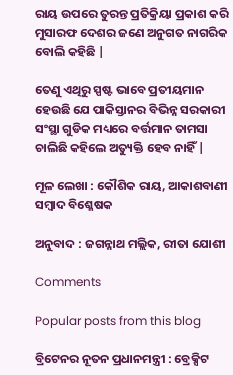ରାୟ ଉପରେ ତୁରନ୍ତ ପ୍ରତିକ୍ରିୟା ପ୍ରକାଶ କରି ମୁସାରଫ ଦେଶର ଜଣେ ଅନୁଗତ ନାଗରିକ ବୋଲି କହିଛି |

ତେଣୁ ଏଥିରୁ ସ୍ପଷ୍ଟ ଭାବେ ପ୍ରତୀୟମାନ ହେଉଛି ଯେ ପାକିସ୍ତାନର ବିଭିନ୍ନ ସରକାରୀ ସଂସ୍ଥା ଗୁଡିକ ମଧ୍ୟରେ ବର୍ତ୍ତମାନ ତାମସା ଚାଲିଛି କହିଲେ ଅତ୍ୟୁକ୍ତି ହେବ ନାହିଁ |

ମୂଳ ଲେଖା : କୌଶିକ ରାୟ, ଆକାଶବାଣୀ ସମ୍ବାଦ ବିଶ୍ଳେଷକ

ଅନୁବାଦ : ଜଗନ୍ନାଥ ମଲ୍ଲିକ, ରୀତା ଯୋଶୀ

Comments

Popular posts from this blog

ବ୍ରିଟେନର ନୂତନ ପ୍ରଧାନମନ୍ତ୍ରୀ : ବ୍ରେକ୍ସିଟ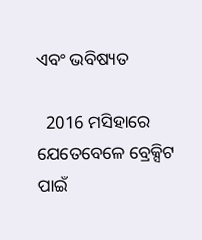ଏବଂ ଭବିଷ୍ୟତ

  2016 ମସିହାରେ ଯେତେବେଳେ ବ୍ରେକ୍ସିଟ ପାଇଁ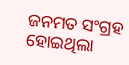ଜନମତ ସଂଗ୍ରହ ହୋଇଥିଲା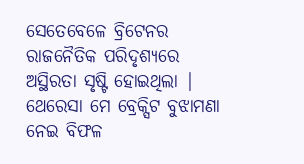ସେତେବେଳେ ବ୍ରିଟେନର ରାଜନୈତିକ ପରିଦୃଶ୍ୟରେ ଅସ୍ଥିରତା ସୃଷ୍ଟି ହୋଇଥିଲା | ଥେରେସା ମେ ବ୍ରେକ୍ସିଟ ବୁଝାମଣା ନେଇ ବିଫଳ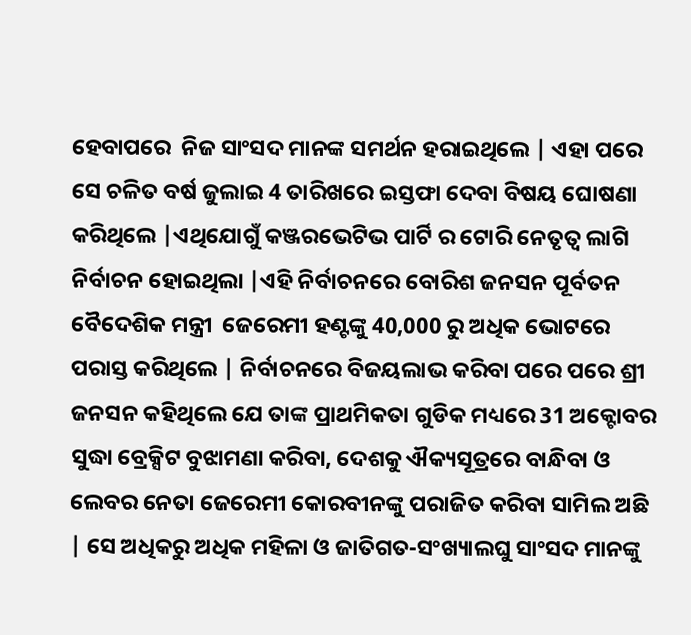ହେବାପରେ  ନିଜ ସାଂସଦ ମାନଙ୍କ ସମର୍ଥନ ହରାଇଥିଲେ | ଏହା ପରେ ସେ ଚଳିତ ବର୍ଷ ଜୁଲାଇ 4 ତାରିଖରେ ଇସ୍ତଫା ଦେବା ବିଷୟ ଘୋଷଣା କରିଥିଲେ |ଏଥିଯୋଗୁଁ କଞ୍ଜରଭେଟିଭ ପାର୍ଟି ର ଟୋରି ନେତୃତ୍ବ ଲାଗି ନିର୍ବାଚନ ହୋଇଥିଲା |ଏହି ନିର୍ବାଚନରେ ବୋରିଶ ଜନସନ ପୂର୍ବତନ ବୈଦେଶିକ ମନ୍ତ୍ରୀ  ଜେରେମୀ ହଣ୍ଟଙ୍କୁ 40,000 ରୁ ଅଧିକ ଭୋଟରେ ପରାସ୍ତ କରିଥିଲେ | ନିର୍ବାଚନରେ ବିଜୟଲାଭ କରିବା ପରେ ପରେ ଶ୍ରୀ ଜନସନ କହିଥିଲେ ଯେ ତାଙ୍କ ପ୍ରାଥମିକତା ଗୁଡିକ ମଧ୍ୟରେ 31 ଅକ୍ଟୋବର ସୁଦ୍ଧା ବ୍ରେକ୍ସିଟ ବୁଝାମଣା କରିବା, ଦେଶକୁ ଐକ୍ୟସୂତ୍ରରେ ବାନ୍ଧିବା ଓ ଲେବର ନେତା ଜେରେମୀ କୋରବୀନଙ୍କୁ ପରାଜିତ କରିବା ସାମିଲ ଅଛି | ସେ ଅଧିକରୁ ଅଧିକ ମହିଳା ଓ ଜାତିଗତ-ସଂଖ୍ୟାଲଘୁ ସାଂସଦ ମାନଙ୍କୁ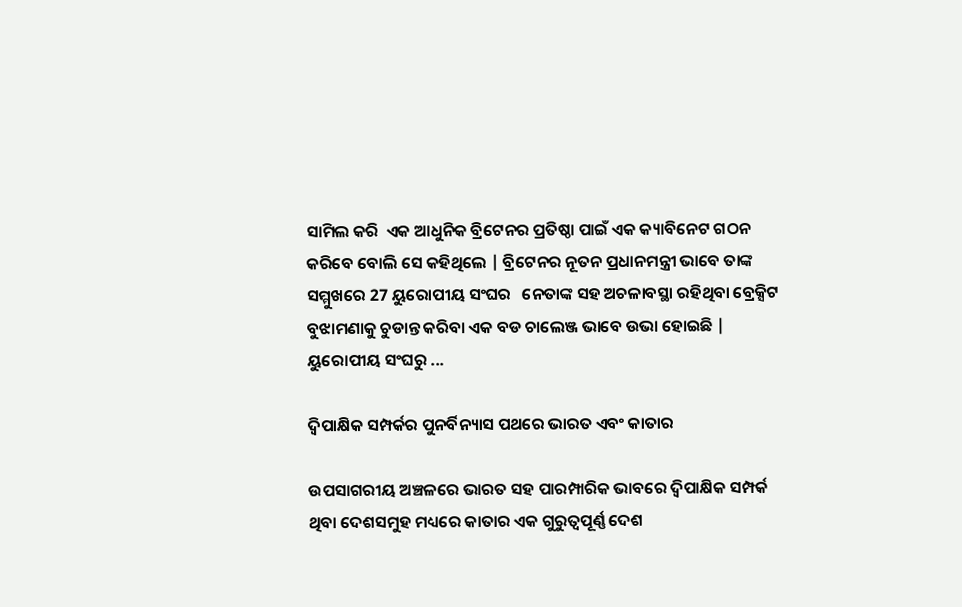ସାମିଲ କରି  ଏକ ଆଧୁନିକ ବ୍ରିଟେନର ପ୍ରତିଷ୍ଠା ପାଇଁ ଏକ କ୍ୟାବିନେଟ ଗଠନ କରିବେ ବୋଲି ସେ କହିଥିଲେ | ବ୍ରିଟେନର ନୂତନ ପ୍ରଧାନମନ୍ତ୍ରୀ ଭାବେ ତାଙ୍କ ସମ୍ମୁଖରେ 27 ୟୁରୋପୀୟ ସଂଘର   ନେତାଙ୍କ ସହ ଅଚଳାବସ୍ଥା ରହିଥିବା ବ୍ରେକ୍ସିଟ ବୁଝାମଣାକୁ ଚୁଡାନ୍ତ କରିବା ଏକ ବଡ ଚାଲେଞ୍ଜ ଭାବେ ଉଭା ହୋଇଛି | ୟୁରୋପୀୟ ସଂଘରୁ ...

ଦ୍ୱିପାକ୍ଷିକ ସମ୍ପର୍କର ପୁନର୍ବିନ୍ୟାସ ପଥରେ ଭାରତ ଏବଂ କାତାର

ଉପସାଗରୀୟ ଅଞ୍ଚଳରେ ଭାରତ ସହ ପାରମ୍ପାରିକ ଭାବରେ ଦ୍ୱିପାକ୍ଷିକ ସମ୍ପର୍କ ଥିବା ଦେଶସମୁହ ମଧ୍ୟରେ କାତାର ଏକ ଗୁରୁତ୍ୱପୂର୍ଣ୍ଣ ଦେଶ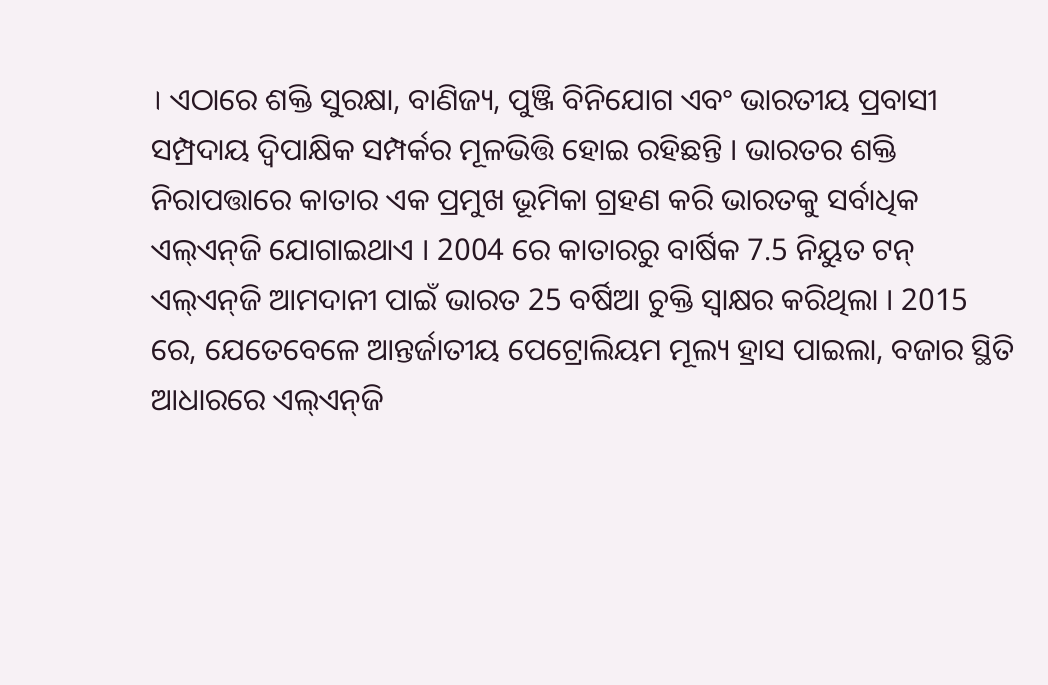। ଏଠାରେ ଶକ୍ତି ସୁରକ୍ଷା, ବାଣିଜ୍ୟ, ପୁଞ୍ଜି ବିନିଯୋଗ ଏବଂ ଭାରତୀୟ ପ୍ରବାସୀ ସମ୍ପ୍ରଦାୟ ଦ୍ୱିପାକ୍ଷିକ ସମ୍ପର୍କର ମୂଳଭିତ୍ତି ହୋଇ ରହିଛନ୍ତି । ଭାରତର ଶକ୍ତି ନିରାପତ୍ତାରେ କାତାର ଏକ ପ୍ରମୁଖ ଭୂମିକା ଗ୍ରହଣ କରି ଭାରତକୁ ସର୍ବାଧିକ ଏଲ୍‌ଏନ୍‌ଜି ଯୋଗାଇଥାଏ । 2004 ରେ କାତାରରୁ ବାର୍ଷିକ 7.5 ନିୟୁତ ଟନ୍ ଏଲ୍‌ଏନ୍‌ଜି ଆମଦାନୀ ପାଇଁ ଭାରତ 25 ବର୍ଷିଆ ଚୁକ୍ତି ସ୍ୱାକ୍ଷର କରିଥିଲା । 2015 ରେ, ଯେତେବେଳେ ଆନ୍ତର୍ଜାତୀୟ ପେଟ୍ରୋଲିୟମ ମୂଲ୍ୟ ହ୍ରାସ ପାଇଲା, ବଜାର ସ୍ଥିତି ଆଧାରରେ ଏଲ୍‌ଏନ୍‌ଜି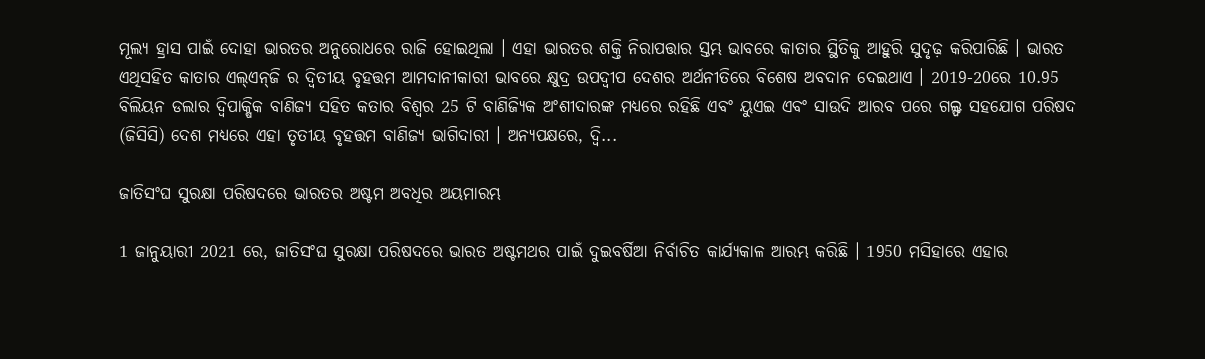ମୂଲ୍ୟ ହ୍ରାସ ପାଇଁ ଦୋହା ଭାରତର ଅନୁରୋଧରେ ରାଜି ହୋଇଥିଲା । ଏହା ଭାରତର ଶକ୍ତି ନିରାପତ୍ତାର ସ୍ତମ୍ଭ ଭାବରେ କାତାର ସ୍ଥିତିକୁ ଆହୁରି ସୁଦୃଢ଼ କରିପାରିଛି । ଭାରତ ଏଥିସହିତ କାତାର ଏଲ୍‌ଏନ୍‌ଜି ର ଦ୍ୱିତୀୟ ବୃହତ୍ତମ ଆମଦାନୀକାରୀ ଭାବରେ କ୍ଷୁଦ୍ର ଉପଦ୍ୱୀପ ଦେଶର ଅର୍ଥନୀତିରେ ବିଶେଷ ଅବଦାନ ଦେଇଥାଏ । 2019-20ରେ 10.95 ବିଲିୟନ ଡଲାର ଦ୍ୱିପାକ୍ଷିକ ବାଣିଜ୍ୟ ସହିତ କତାର ବିଶ୍ୱର 25 ଟି ବାଣିଜ୍ୟିକ ଅଂଶୀଦାରଙ୍କ ମଧ୍ୟରେ ରହିଛି ଏବଂ ୟୁଏଇ ଏବଂ ସାଉଦି ଆରବ ପରେ ଗଲ୍ଫ ସହଯୋଗ ପରିଷଦ (ଜିସିସି) ଦେଶ ମଧ୍ୟରେ ଏହା ତୃତୀୟ ବୃହତ୍ତମ ବାଣିଜ୍ୟ ଭାଗିଦାରୀ । ଅନ୍ୟପକ୍ଷରେ, ଦ୍ୱି...

ଜାତିସଂଘ ସୁରକ୍ଷା ପରିଷଦରେ ଭାରତର ଅଷ୍ଟମ ଅବଧିର ଅୟମାରମ୍ଭ

1 ଜାନୁୟାରୀ 2021 ରେ, ଜାତିସଂଘ ସୁରକ୍ଷା ପରିଷଦରେ ଭାରତ ଅଷ୍ଟମଥର ପାଇଁ ଦୁଇବର୍ଷିଆ ନିର୍ବାଚିତ କାର୍ଯ୍ୟକାଳ ଆରମ୍ଭ କରିଛି । 1950 ମସିହାରେ ଏହାର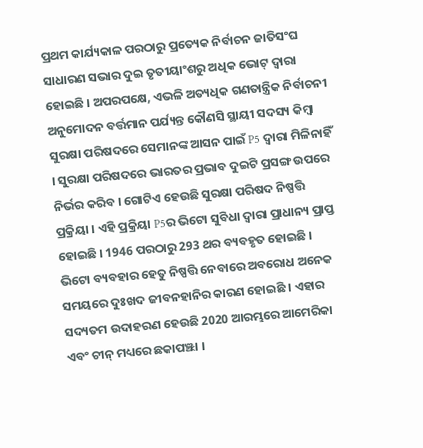ପ୍ରଥମ କାର୍ଯ୍ୟକାଳ ପରଠାରୁ ପ୍ରତ୍ୟେକ ନିର୍ବାଚନ ଜାତିସଂଘ ସାଧାରଣ ସଭାର ଦୁଇ ତୃତୀୟାଂଶରୁ ଅଧିକ ଭୋଟ୍ ଦ୍ବାରା ହୋଇଛି । ଅପରପକ୍ଷେ, ଏଭଳି ଅତ୍ୟଧିକ ଗଣତାନ୍ତ୍ରିକ ନିର୍ବାଚନୀ ଅନୁମୋଦନ ବର୍ତ୍ତମାନ ପର୍ଯ୍ୟନ୍ତ କୌଣସି ସ୍ଥାୟୀ ସଦସ୍ୟ କିମ୍ବା ସୁରକ୍ଷା ପରିଷଦରେ ସେମାନଙ୍କ ଆସନ ପାଇଁ P5 ଦ୍ୱାରା ମିଳିନାହିଁ । ସୁରକ୍ଷା ପରିଷଦରେ ଭାରତର ପ୍ରଭାବ ଦୁଇଟି ପ୍ରସଙ୍ଗ ଉପରେ ନିର୍ଭର କରିବ । ଗୋଟିଏ ହେଉଛି ସୁରକ୍ଷା ପରିଷଦ ନିଷ୍ପତ୍ତି ପ୍ରକ୍ରିୟା । ଏହି ପ୍ରକ୍ରିୟା P5ର ଭିଟୋ ସୁବିଧା ଦ୍ୱାରା ପ୍ରାଧାନ୍ୟ ପ୍ରାପ୍ତ ହୋଇଛି । 1946 ପରଠାରୁ 293 ଥର ବ୍ୟବହୃତ ହୋଇଛି । ଭିଟୋ ବ୍ୟବହାର ହେତୁ ନିଷ୍ପତ୍ତି ନେବାରେ ଅବରୋଧ ଅନେକ ସମୟରେ ଦୁଃଖଦ ଜୀବନହାନିର କାରଣ ହୋଇଛି । ଏହାର ସଦ୍ୟତମ ଉଦାହରଣ ହେଉଛି 2020 ଆରମ୍ଭରେ ଆମେରିକା ଏବଂ ଚୀନ୍ ମଧ୍ୟରେ ଛକାପଞ୍ଝା ।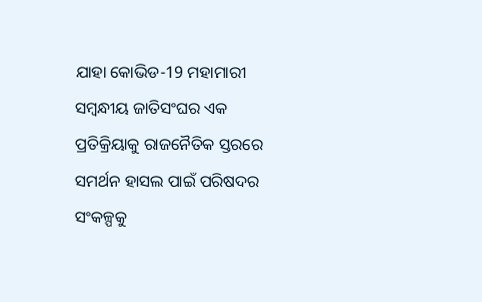ଯାହା କୋଭିଡ-19 ମହାମାରୀ ସମ୍ବନ୍ଧୀୟ ଜାତିସଂଘର ଏକ ପ୍ରତିକ୍ରିୟାକୁ ରାଜନୈତିକ ସ୍ତରରେ ସମର୍ଥନ ହାସଲ ପାଇଁ ପରିଷଦର ସଂକଳ୍ପକୁ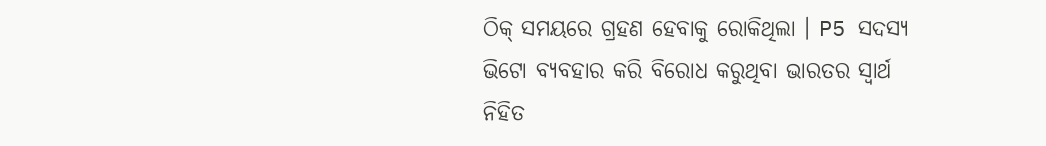ଠିକ୍ ସମୟରେ ଗ୍ରହଣ ହେବାକୁ ରୋକିଥିଲା । P5 ସଦସ୍ୟ ଭିଟୋ ବ୍ୟବହାର କରି ବିରୋଧ କରୁଥିବା ଭାରତର ସ୍ବାର୍ଥ ନିହିତ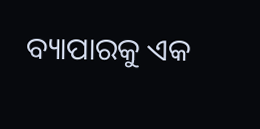ବ୍ୟାପାରକୁ ଏକ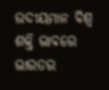ଉଦୀୟମାନ ବିଶ୍ୱ ଶକ୍ତି ଭାବରେ ଭାରତର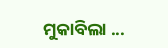ମୁକାବିଲା ...